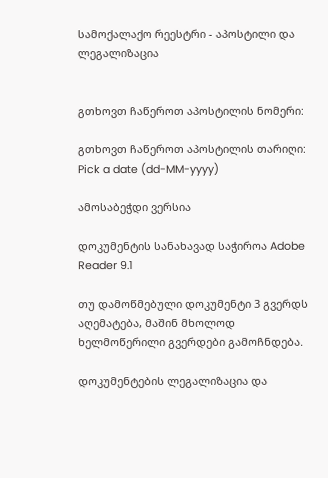სამოქალაქო რეესტრი - აპოსტილი და ლეგალიზაცია


გთხოვთ ჩაწეროთ აპოსტილის ნომერი:

გთხოვთ ჩაწეროთ აპოსტილის თარიღი: Pick a date (dd-MM-yyyy)

ამოსაბეჭდი ვერსია

დოკუმენტის სანახავად საჭიროა Adobe Reader 9.1

თუ დამოწმებული დოკუმენტი 3 გვერდს აღემატება, მაშინ მხოლოდ ხელმოწერილი გვერდები გამოჩნდება.

დოკუმენტების ლეგალიზაცია და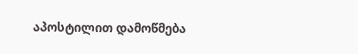აპოსტილით დამოწმება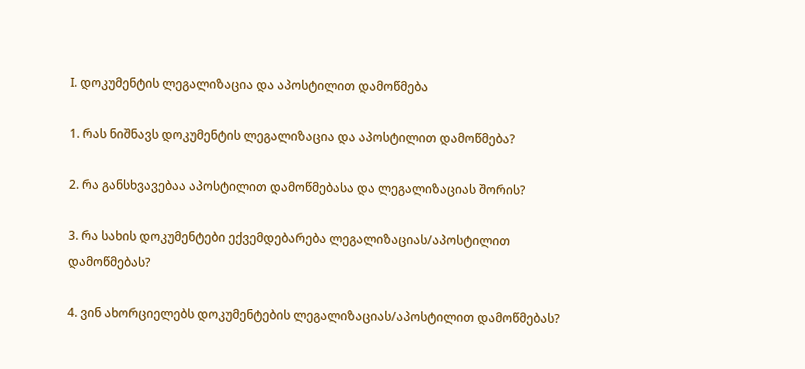I. დოკუმენტის ლეგალიზაცია და აპოსტილით დამოწმება

1. რას ნიშნავს დოკუმენტის ლეგალიზაცია და აპოსტილით დამოწმება?

2. რა განსხვავებაა აპოსტილით დამოწმებასა და ლეგალიზაციას შორის?

3. რა სახის დოკუმენტები ექვემდებარება ლეგალიზაციას/აპოსტილით დამოწმებას?

4. ვინ ახორციელებს დოკუმენტების ლეგალიზაციას/აპოსტილით დამოწმებას?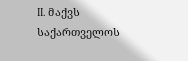II. მაქვს საქართველოს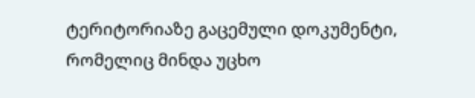ტერიტორიაზე გაცემული დოკუმენტი, რომელიც მინდა უცხო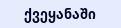ქვეყანაში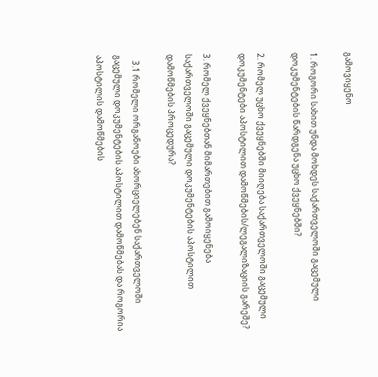გამოვიყენო

1. როგორი სახით უნდა მოხდეს საქართველოში გაცემული დოკუმენტების წარდგენა უცხო ქვეყნებში?

2. რომელ უცხო ქვეყნებში მიიღება საქართველოში გაცემული დოკუმენტები აპოსტილით დამოწმების/ლეგალიზაციის გარეშე?

3. რომელ ქვეყნებთან მიმართებით გამოიყენება საქართველოში გაცემული დოკუმენტების აპოსტილით დამოწმების პროცედურა?

   3.1 რომელი ორგანოები ახორციელებენ საქართველოში გაცემული დოკუმენტების აპოსტილით დამოწმებას და როგორია აპოსტილის დამოწმების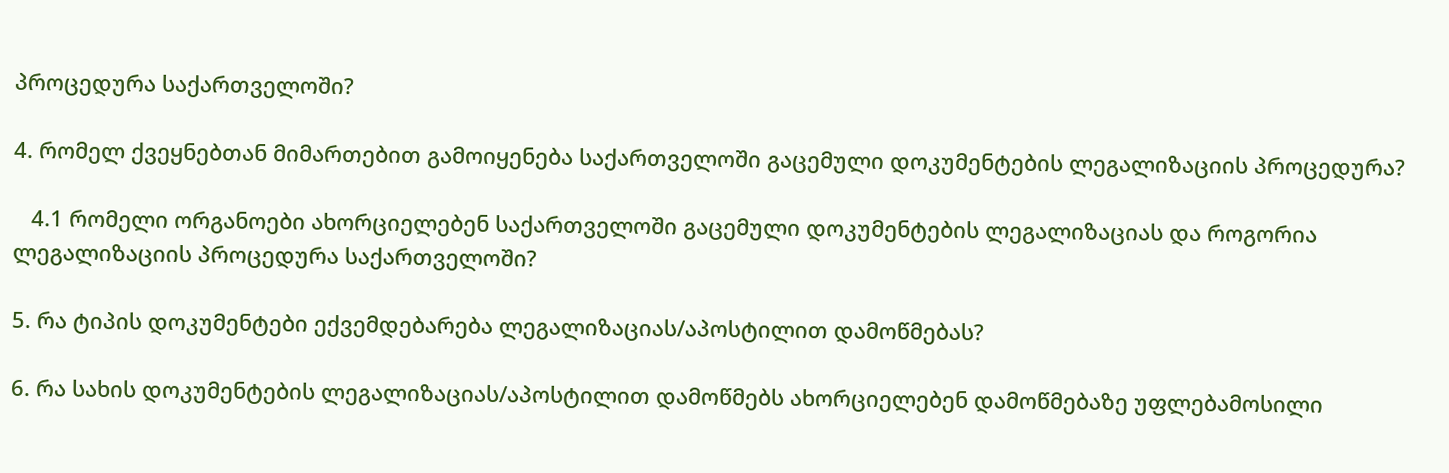პროცედურა საქართველოში?

4. რომელ ქვეყნებთან მიმართებით გამოიყენება საქართველოში გაცემული დოკუმენტების ლეგალიზაციის პროცედურა?

   4.1 რომელი ორგანოები ახორციელებენ საქართველოში გაცემული დოკუმენტების ლეგალიზაციას და როგორია ლეგალიზაციის პროცედურა საქართველოში?

5. რა ტიპის დოკუმენტები ექვემდებარება ლეგალიზაციას/აპოსტილით დამოწმებას?

6. რა სახის დოკუმენტების ლეგალიზაციას/აპოსტილით დამოწმებს ახორციელებენ დამოწმებაზე უფლებამოსილი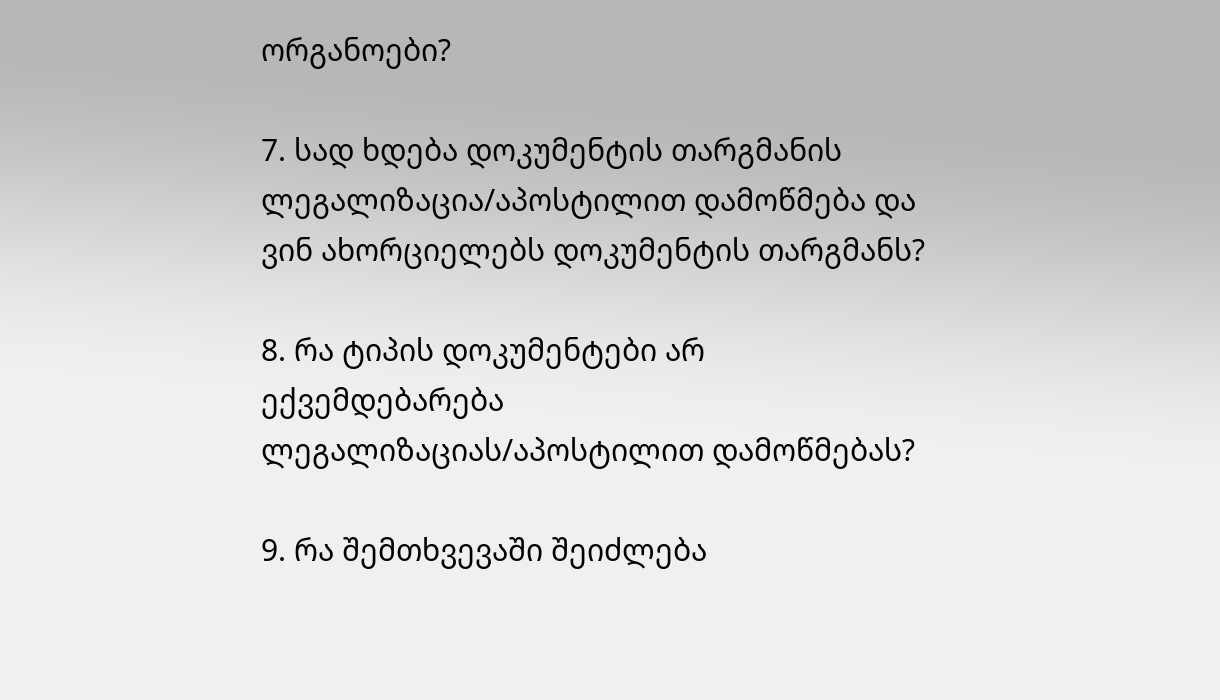ორგანოები?

7. სად ხდება დოკუმენტის თარგმანის ლეგალიზაცია/აპოსტილით დამოწმება და ვინ ახორციელებს დოკუმენტის თარგმანს?

8. რა ტიპის დოკუმენტები არ ექვემდებარება ლეგალიზაციას/აპოსტილით დამოწმებას?

9. რა შემთხვევაში შეიძლება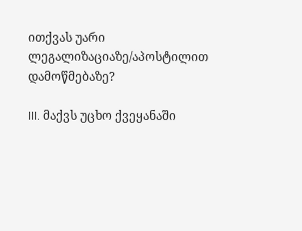ითქვას უარი ლეგალიზაციაზე/აპოსტილით დამოწმებაზე?

III. მაქვს უცხო ქვეყანაში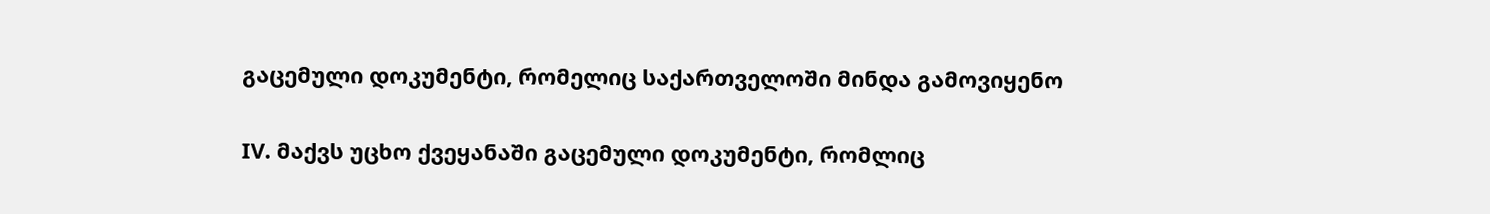გაცემული დოკუმენტი, რომელიც საქართველოში მინდა გამოვიყენო

IV. მაქვს უცხო ქვეყანაში გაცემული დოკუმენტი, რომლიც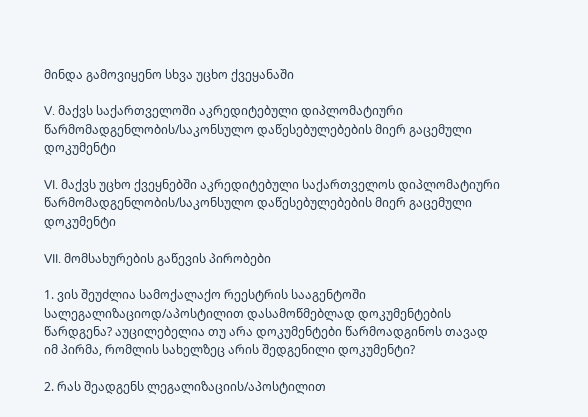მინდა გამოვიყენო სხვა უცხო ქვეყანაში

V. მაქვს საქართველოში აკრედიტებული დიპლომატიური წარმომადგენლობის/საკონსულო დაწესებულებების მიერ გაცემული დოკუმენტი

VI. მაქვს უცხო ქვეყნებში აკრედიტებული საქართველოს დიპლომატიური წარმომადგენლობის/საკონსულო დაწესებულებების მიერ გაცემული დოკუმენტი

VII. მომსახურების გაწევის პირობები

1. ვის შეუძლია სამოქალაქო რეესტრის სააგენტოში სალეგალიზაციოდ/აპოსტილით დასამოწმებლად დოკუმენტების წარდგენა? აუცილებელია თუ არა დოკუმენტები წარმოადგინოს თავად იმ პირმა, რომლის სახელზეც არის შედგენილი დოკუმენტი?

2. რას შეადგენს ლეგალიზაციის/აპოსტილით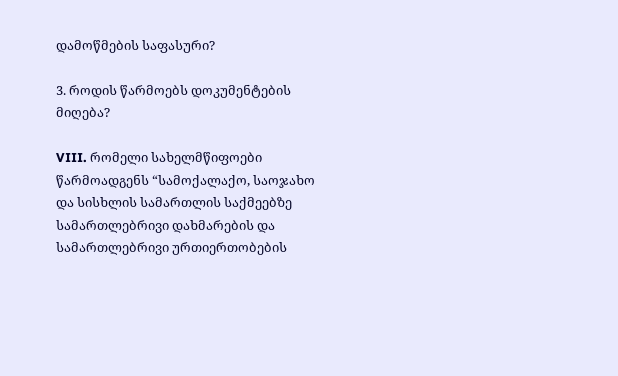დამოწმების საფასური?

3. როდის წარმოებს დოკუმენტების მიღება?

VIII. რომელი სახელმწიფოები წარმოადგენს “სამოქალაქო, საოჯახო და სისხლის სამართლის საქმეებზე სამართლებრივი დახმარების და სამართლებრივი ურთიერთობების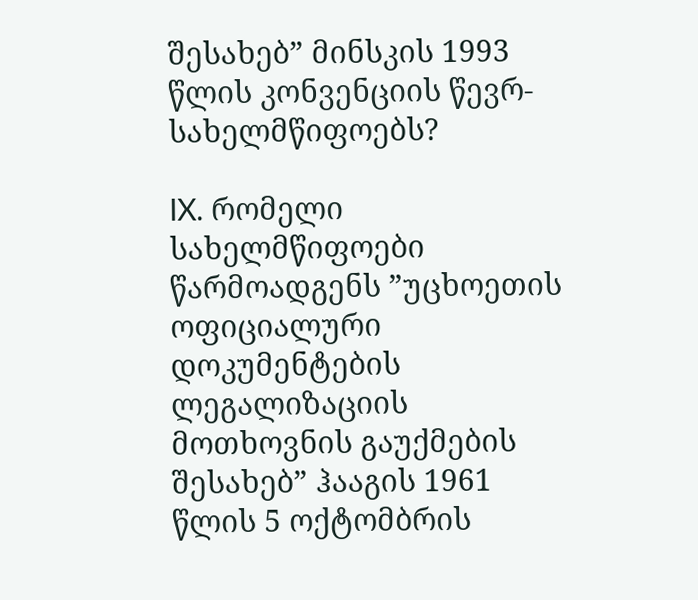შესახებ” მინსკის 1993 წლის კონვენციის წევრ-სახელმწიფოებს?

IX. რომელი სახელმწიფოები წარმოადგენს ”უცხოეთის ოფიციალური დოკუმენტების ლეგალიზაციის მოთხოვნის გაუქმების შესახებ” ჰააგის 1961 წლის 5 ოქტომბრის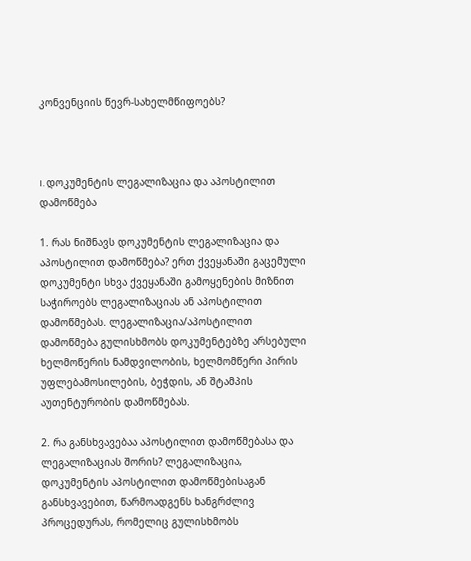კონვენციის წევრ-სახელმწიფოებს?



I. დოკუმენტის ლეგალიზაცია და აპოსტილით დამოწმება

1. რას ნიშნავს დოკუმენტის ლეგალიზაცია და აპოსტილით დამოწმება? ერთ ქვეყანაში გაცემული დოკუმენტი სხვა ქვეყანაში გამოყენების მიზნით საჭიროებს ლეგალიზაციას ან აპოსტილით დამოწმებას. ლეგალიზაცია/აპოსტილით დამოწმება გულისხმობს დოკუმენტებზე არსებული ხელმოწერის ნამდვილობის, ხელმომწერი პირის უფლებამოსილების, ბეჭდის, ან შტამპის აუთენტურობის დამოწმებას.

2. რა განსხვავებაა აპოსტილით დამოწმებასა და ლეგალიზაციას შორის? ლეგალიზაცია, დოკუმენტის აპოსტილით დამოწმებისაგან განსხვავებით, წარმოადგენს ხანგრძლივ პროცედურას, რომელიც გულისხმობს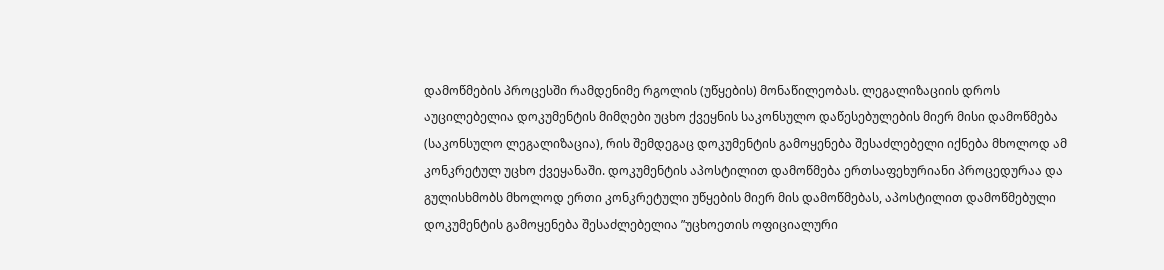დამოწმების პროცესში რამდენიმე რგოლის (უწყების) მონაწილეობას. ლეგალიზაციის დროს აუცილებელია დოკუმენტის მიმღები უცხო ქვეყნის საკონსულო დაწესებულების მიერ მისი დამოწმება (საკონსულო ლეგალიზაცია), რის შემდეგაც დოკუმენტის გამოყენება შესაძლებელი იქნება მხოლოდ ამ კონკრეტულ უცხო ქვეყანაში. დოკუმენტის აპოსტილით დამოწმება ერთსაფეხურიანი პროცედურაა და გულისხმობს მხოლოდ ერთი კონკრეტული უწყების მიერ მის დამოწმებას, აპოსტილით დამოწმებული დოკუმენტის გამოყენება შესაძლებელია ”უცხოეთის ოფიციალური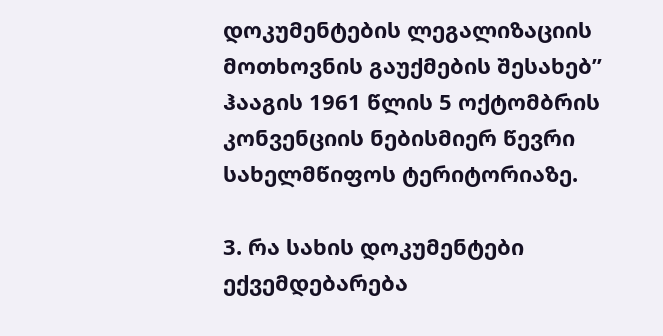დოკუმენტების ლეგალიზაციის მოთხოვნის გაუქმების შესახებ” ჰააგის 1961 წლის 5 ოქტომბრის კონვენციის ნებისმიერ წევრი სახელმწიფოს ტერიტორიაზე.

3. რა სახის დოკუმენტები ექვემდებარება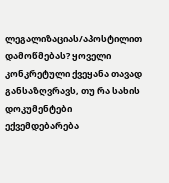ლეგალიზაციას/აპოსტილით დამოწმებას? ყოველი კონკრეტული ქვეყანა თავად განსაზღვრავს, თუ რა სახის დოკუმენტები ექვემდებარება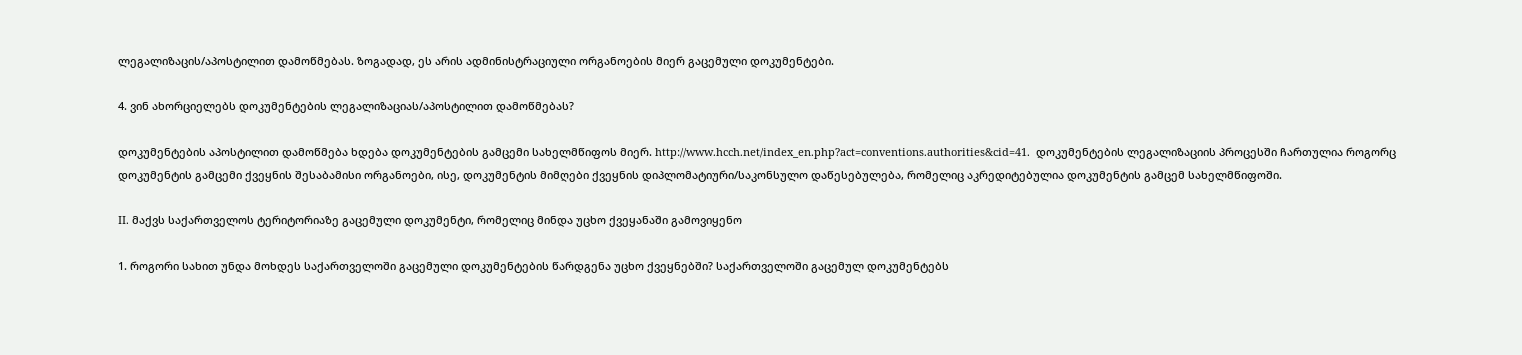ლეგალიზაცის/აპოსტილით დამოწმებას. ზოგადად, ეს არის ადმინისტრაციული ორგანოების მიერ გაცემული დოკუმენტები.

4. ვინ ახორციელებს დოკუმენტების ლეგალიზაციას/აპოსტილით დამოწმებას?

დოკუმენტების აპოსტილით დამოწმება ხდება დოკუმენტების გამცემი სახელმწიფოს მიერ. http://www.hcch.net/index_en.php?act=conventions.authorities&cid=41.  დოკუმენტების ლეგალიზაციის პროცესში ჩართულია როგორც დოკუმენტის გამცემი ქვეყნის შესაბამისი ორგანოები, ისე, დოკუმენტის მიმღები ქვეყნის დიპლომატიური/საკონსულო დაწესებულება, რომელიც აკრედიტებულია დოკუმენტის გამცემ სახელმწიფოში.

II. მაქვს საქართველოს ტერიტორიაზე გაცემული დოკუმენტი, რომელიც მინდა უცხო ქვეყანაში გამოვიყენო

1. როგორი სახით უნდა მოხდეს საქართველოში გაცემული დოკუმენტების წარდგენა უცხო ქვეყნებში? საქართველოში გაცემულ დოკუმენტებს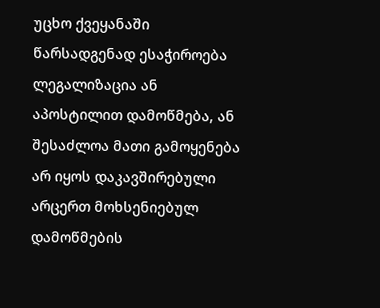უცხო ქვეყანაში წარსადგენად ესაჭიროება ლეგალიზაცია ან აპოსტილით დამოწმება, ან შესაძლოა მათი გამოყენება არ იყოს დაკავშირებული არცერთ მოხსენიებულ დამოწმების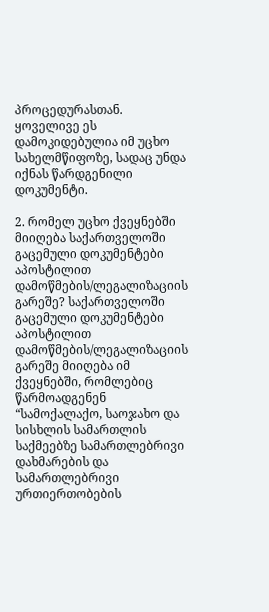პროცედურასთან. ყოველივე ეს დამოკიდებულია იმ უცხო სახელმწიფოზე, სადაც უნდა იქნას წარდგენილი დოკუმენტი.

2. რომელ უცხო ქვეყნებში მიიღება საქართველოში გაცემული დოკუმენტები აპოსტილით დამოწმების/ლეგალიზაციის გარეშე? საქართველოში გაცემული დოკუმენტები აპოსტილით დამოწმების/ლეგალიზაციის გარეშე მიიღება იმ ქვეყნებში, რომლებიც წარმოადგენენ “სამოქალაქო, საოჯახო და სისხლის სამართლის საქმეებზე სამართლებრივი დახმარების და სამართლებრივი ურთიერთობების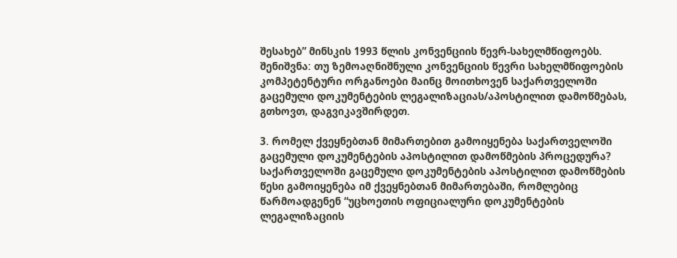შესახებ” მინსკის 1993 წლის კონვენციის წევრ-სახელმწიფოებს. შენიშვნა: თუ ზემოაღნიშნული კონვენციის წევრი სახელმწიფოების კომპეტენტური ორგანოები მაინც მოითხოვენ საქართველოში გაცემული დოკუმენტების ლეგალიზაციას/აპოსტილით დამოწმებას, გთხოვთ, დაგვიკავშირდეთ.

3. რომელ ქვეყნებთან მიმართებით გამოიყენება საქართველოში გაცემული დოკუმენტების აპოსტილით დამოწმების პროცედურა? საქართველოში გაცემული დოკუმენტების აპოსტილით დამოწმების წესი გამოიყენება იმ ქვეყნებთან მიმართებაში, რომლებიც წარმოადგენენ “უცხოეთის ოფიციალური დოკუმენტების ლეგალიზაციის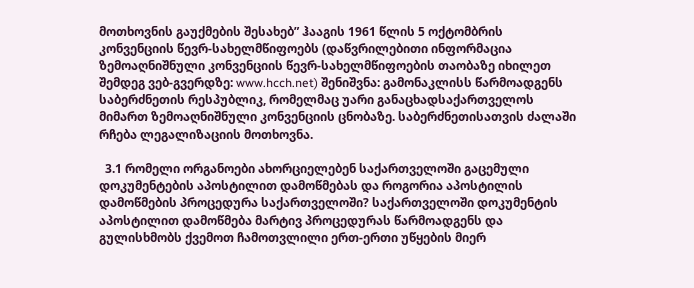მოთხოვნის გაუქმების შესახებ” ჰააგის 1961 წლის 5 ოქტომბრის კონვენციის წევრ-სახელმწიფოებს (დაწვრილებითი ინფორმაცია ზემოაღნიშნული კონვენციის წევრ-სახელმწიფოების თაობაზე იხილეთ შემდეგ ვებ-გვერდზე: www.hcch.net) შენიშვნა: გამონაკლისს წარმოადგენს საბერძნეთის რესპუბლიკ, რომელმაც უარი განაცხადსაქართველოს მიმართ ზემოაღნიშნული კონვენციის ცნობაზე. საბერძნეთისათვის ძალაში რჩება ლეგალიზაციის მოთხოვნა.

  3.1 რომელი ორგანოები ახორციელებენ საქართველოში გაცემული დოკუმენტების აპოსტილით დამოწმებას და როგორია აპოსტილის დამოწმების პროცედურა საქართველოში? საქართველოში დოკუმენტის აპოსტილით დამოწმება მარტივ პროცედურას წარმოადგენს და გულისხმობს ქვემოთ ჩამოთვლილი ერთ-ერთი უწყების მიერ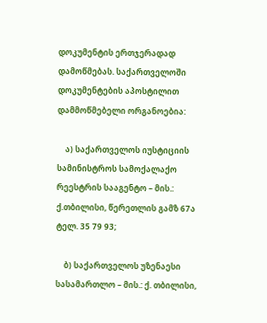დოკუმენტის ერთჯერადად დამოწმებას. საქართველოში დოკუმენტების აპოსტილით დამმოწმებელი ორგანოებია:

    ა) საქართველოს იუსტიციის სამინისტროს სამოქალაქო რეესტრის სააგენტო – მის.: ქ.თბილისი, წერეთლის გამზ 67ა ტელ. 35 79 93;

    ბ) საქართველოს უზენაესი სასამართლო – მის.: ქ. თბილისი,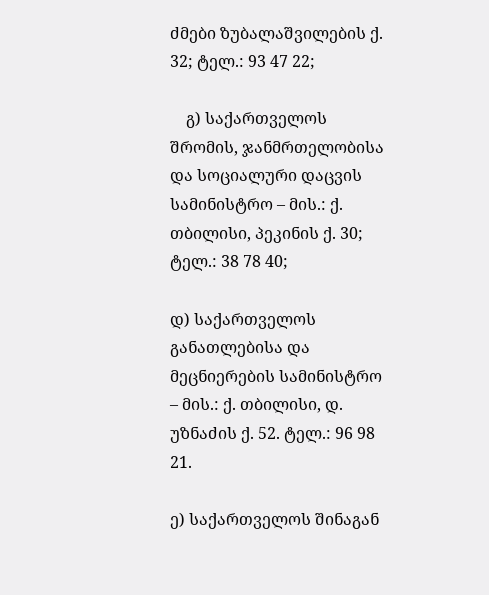ძმები ზუბალაშვილების ქ. 32; ტელ.: 93 47 22;

    გ) საქართველოს შრომის, ჯანმრთელობისა და სოციალური დაცვის სამინისტრო – მის.: ქ. თბილისი, პეკინის ქ. 30; ტელ.: 38 78 40;

დ) საქართველოს განათლებისა და მეცნიერების სამინისტრო – მის.: ქ. თბილისი, დ. უზნაძის ქ. 52. ტელ.: 96 98 21.

ე) საქართველოს შინაგან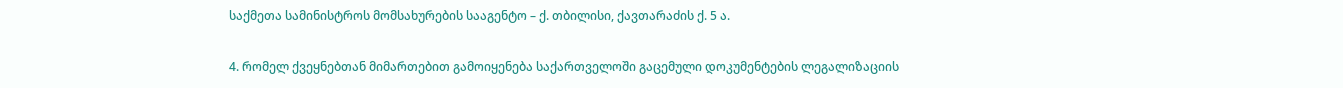საქმეთა სამინისტროს მომსახურების სააგენტო – ქ. თბილისი, ქავთარაძის ქ. 5 ა.

4. რომელ ქვეყნებთან მიმართებით გამოიყენება საქართველოში გაცემული დოკუმენტების ლეგალიზაციის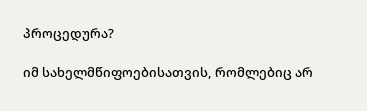პროცედურა?

იმ სახელმწიფოებისათვის, რომლებიც არ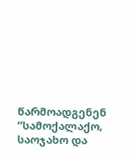წარმოადგენენ “სამოქალაქო, საოჯახო და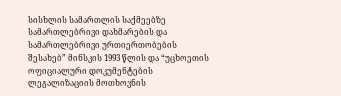სისხლის სამართლის საქმეებზე სამართლებრივი დახმარების და სამართლებრივი ურთიერთობების შესახებ” მინსკის 1993 წლის და “უცხოეთის ოფიციალური დოკუმენტების ლეგალიზაციის მოთხოვნის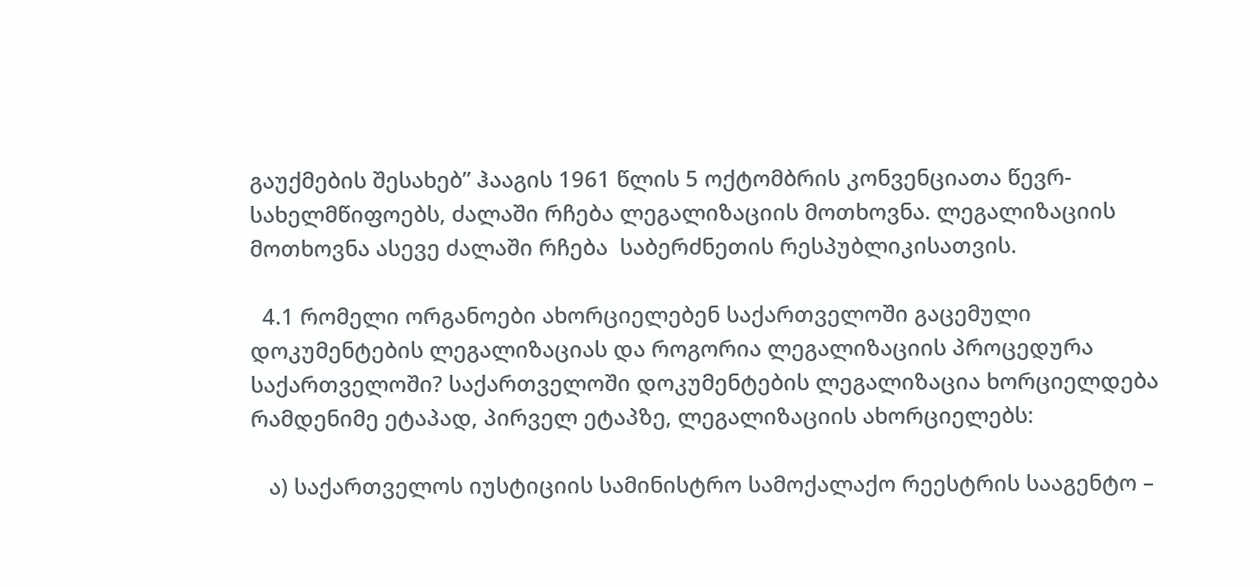გაუქმების შესახებ” ჰააგის 1961 წლის 5 ოქტომბრის კონვენციათა წევრ-სახელმწიფოებს, ძალაში რჩება ლეგალიზაციის მოთხოვნა. ლეგალიზაციის მოთხოვნა ასევე ძალაში რჩება  საბერძნეთის რესპუბლიკისათვის.

  4.1 რომელი ორგანოები ახორციელებენ საქართველოში გაცემული დოკუმენტების ლეგალიზაციას და როგორია ლეგალიზაციის პროცედურა საქართველოში? საქართველოში დოკუმენტების ლეგალიზაცია ხორციელდება რამდენიმე ეტაპად, პირველ ეტაპზე, ლეგალიზაციის ახორციელებს:

   ა) საქართველოს იუსტიციის სამინისტრო სამოქალაქო რეესტრის სააგენტო –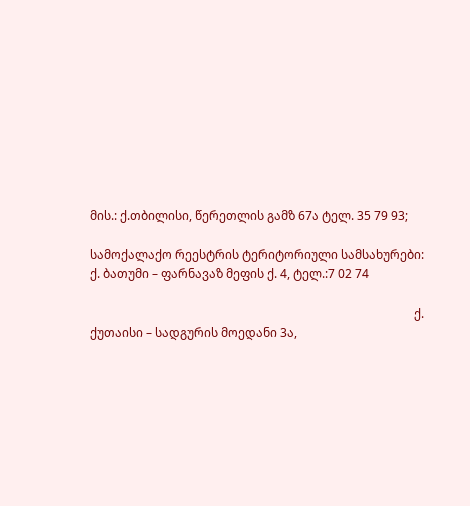მის.: ქ.თბილისი, წერეთლის გამზ 67ა ტელ. 35 79 93;

სამოქალაქო რეესტრის ტერიტორიული სამსახურები:  ქ. ბათუმი – ფარნავაზ მეფის ქ. 4, ტელ.:7 02 74

                                                                                                            ქ. ქუთაისი – სადგურის მოედანი 3ა,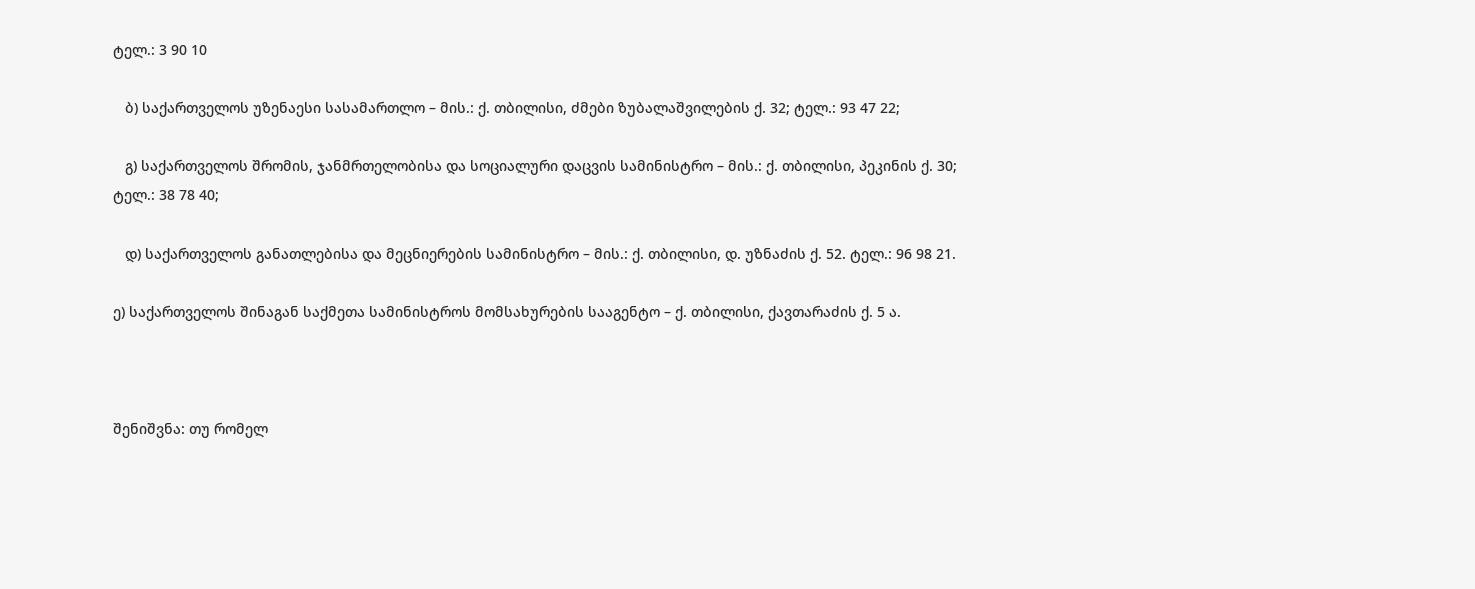ტელ.: 3 90 10

   ბ) საქართველოს უზენაესი სასამართლო – მის.: ქ. თბილისი, ძმები ზუბალაშვილების ქ. 32; ტელ.: 93 47 22;

   გ) საქართველოს შრომის, ჯანმრთელობისა და სოციალური დაცვის სამინისტრო – მის.: ქ. თბილისი, პეკინის ქ. 30; ტელ.: 38 78 40;

   დ) საქართველოს განათლებისა და მეცნიერების სამინისტრო – მის.: ქ. თბილისი, დ. უზნაძის ქ. 52. ტელ.: 96 98 21.

ე) საქართველოს შინაგან საქმეთა სამინისტროს მომსახურების სააგენტო – ქ. თბილისი, ქავთარაძის ქ. 5 ა.



შენიშვნა: თუ რომელ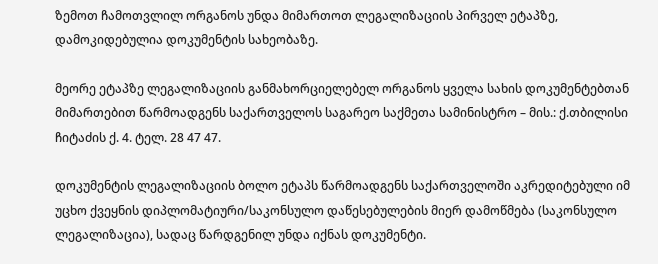ზემოთ ჩამოთვლილ ორგანოს უნდა მიმართოთ ლეგალიზაციის პირველ ეტაპზე, დამოკიდებულია დოკუმენტის სახეობაზე.

მეორე ეტაპზე ლეგალიზაციის განმახორციელებელ ორგანოს ყველა სახის დოკუმენტებთან მიმართებით წარმოადგენს საქართველოს საგარეო საქმეთა სამინისტრო – მის.: ქ.თბილისი ჩიტაძის ქ. 4. ტელ. 28 47 47.

დოკუმენტის ლეგალიზაციის ბოლო ეტაპს წარმოადგენს საქართველოში აკრედიტებული იმ უცხო ქვეყნის დიპლომატიური/საკონსულო დაწესებულების მიერ დამოწმება (საკონსულო ლეგალიზაცია), სადაც წარდგენილ უნდა იქნას დოკუმენტი.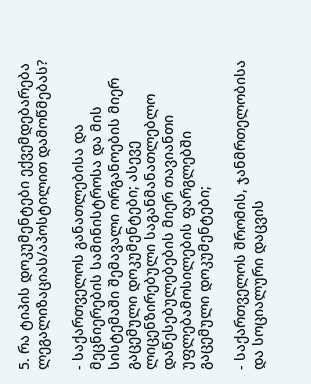5. რა ტიპის დოკუმენტები ექვემდებარება ლეგალიზაციას/აპოსტილით დამოწმებას?

- საქართველოს განათლებისა და მეცნიერების სამინისტროსა და მის სისტემაში შემავალი ორგანოების მიერ გაცემული დოკუმენტები; ასევე ლიცენზირებული საგანმანათლებლო დაწესებულებების მიერ თავიანთი უფლებამოსილების ფარგლებში გაცემული დოკუმენტები;

- საქართველოს შრომის, ჯანმრთელობისა და სოციალური დაცვის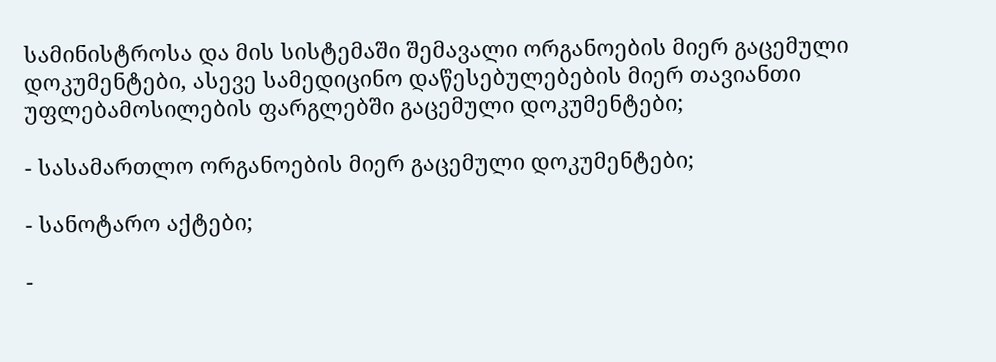სამინისტროსა და მის სისტემაში შემავალი ორგანოების მიერ გაცემული დოკუმენტები, ასევე სამედიცინო დაწესებულებების მიერ თავიანთი უფლებამოსილების ფარგლებში გაცემული დოკუმენტები;

- სასამართლო ორგანოების მიერ გაცემული დოკუმენტები;

- სანოტარო აქტები;

-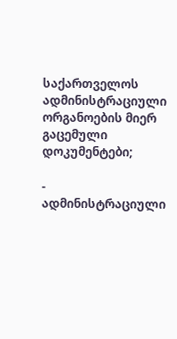საქართველოს ადმინისტრაციული ორგანოების მიერ გაცემული დოკუმენტები;

- ადმინისტრაციული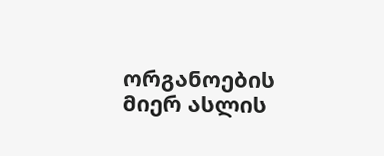ორგანოების მიერ ასლის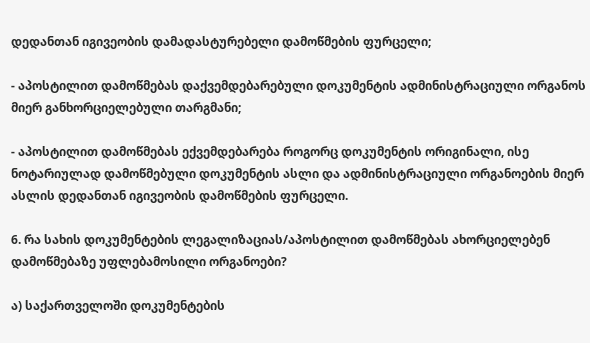დედანთან იგივეობის დამადასტურებელი დამოწმების ფურცელი;

- აპოსტილით დამოწმებას დაქვემდებარებული დოკუმენტის ადმინისტრაციული ორგანოს მიერ განხორციელებული თარგმანი;

- აპოსტილით დამოწმებას ექვემდებარება როგორც დოკუმენტის ორიგინალი, ისე ნოტარიულად დამოწმებული დოკუმენტის ასლი და ადმინისტრაციული ორგანოების მიერ ასლის დედანთან იგივეობის დამოწმების ფურცელი.

6. რა სახის დოკუმენტების ლეგალიზაციას/აპოსტილით დამოწმებას ახორციელებენ დამოწმებაზე უფლებამოსილი ორგანოები?

ა) საქართველოში დოკუმენტების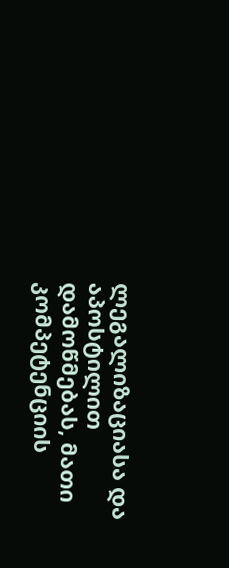ლეგალიზაციასა და აპოსტილით დამოწმებას, მათი კომპეტენციის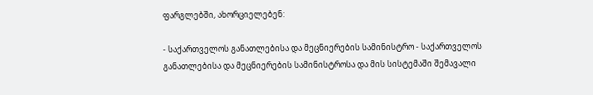ფარგლებში, ახორციელებენ:

- საქართველოს განათლებისა და მეცნიერების სამინისტრო - საქართველოს განათლებისა და მეცნიერების სამინისტროსა და მის სისტემაში შემავალი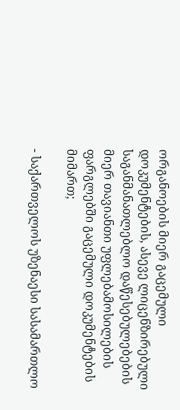ორგანოების მიერ გაცემული დოკუმენტების, ასევე ლიცენზირებული საგანმანათლებლო დაწესებულებების მიერ თავიანთი უფლებამოსილების ფარგლებში გაცემული დოკუმენტების მიმართ;

- საქართველოს უზენაესი სასამართლო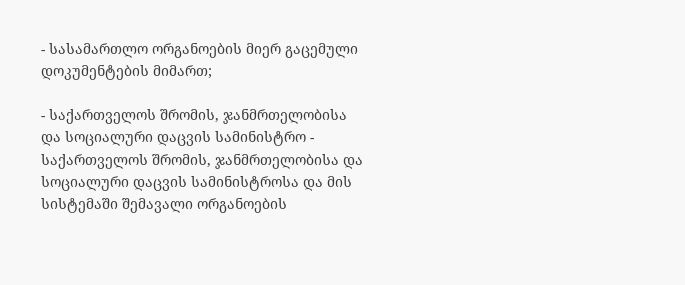- სასამართლო ორგანოების მიერ გაცემული დოკუმენტების მიმართ;

- საქართველოს შრომის, ჯანმრთელობისა და სოციალური დაცვის სამინისტრო - საქართველოს შრომის, ჯანმრთელობისა და სოციალური დაცვის სამინისტროსა და მის სისტემაში შემავალი ორგანოების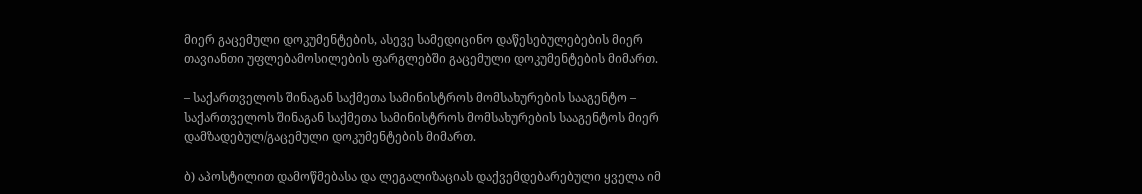მიერ გაცემული დოკუმენტების, ასევე სამედიცინო დაწესებულებების მიერ თავიანთი უფლებამოსილების ფარგლებში გაცემული დოკუმენტების მიმართ.

– საქართველოს შინაგან საქმეთა სამინისტროს მომსახურების სააგენტო – საქართველოს შინაგან საქმეთა სამინისტროს მომსახურების სააგენტოს მიერ დამზადებულ/გაცემული დოკუმენტების მიმართ.

ბ) აპოსტილით დამოწმებასა და ლეგალიზაციას დაქვემდებარებული ყველა იმ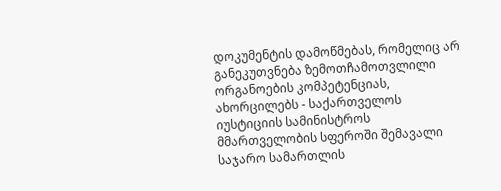დოკუმენტის დამოწმებას, რომელიც არ განეკუთვნება ზემოთჩამოთვლილი ორგანოების კომპეტენციას, ახორცილებს - საქართველოს იუსტიციის სამინისტროს მმართველობის სფეროში შემავალი საჯარო სამართლის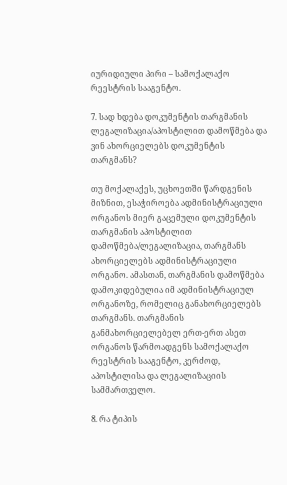იურიდიული პირი – სამოქალაქო რეესტრის სააგენტო.

7. სად ხდება დოკუმენტის თარგმანის ლეგალიზაცია/აპოსტილით დამოწმება და ვინ ახორციელებს დოკუმენტის თარგმანს?

თუ მოქალაქეს, უცხოეთში წარდგენის მიზნით, ესაჭიროება ადმინისტრაციული ორგანოს მიერ გაცემული დოკუმენტის თარგმანის აპოსტილით დამოწმება/ლეგალიზაცია, თარგმანს ახორციელებს ადმინისტრაციული ორგანო. ამასთან, თარგმანის დამოწმება დამოკიდებულია იმ ადმინისტრაციულ ორგანოზე, რომელიც განახორციელებს თარგმანს. თარგმანის განმახორციელებელ ერთ-ერთ ასეთ ორგანოს წარმოადგენს სამოქალაქო რეესტრის სააგენტო, კერძოდ, აპოსტილისა და ლეგალიზაციის სამმართველო.

8. რა ტიპის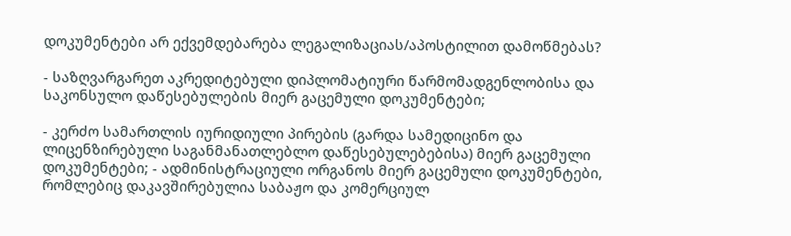დოკუმენტები არ ექვემდებარება ლეგალიზაციას/აპოსტილით დამოწმებას?

- საზღვარგარეთ აკრედიტებული დიპლომატიური წარმომადგენლობისა და საკონსულო დაწესებულების მიერ გაცემული დოკუმენტები;

- კერძო სამართლის იურიდიული პირების (გარდა სამედიცინო და ლიცენზირებული საგანმანათლებლო დაწესებულებებისა) მიერ გაცემული დოკუმენტები; - ადმინისტრაციული ორგანოს მიერ გაცემული დოკუმენტები, რომლებიც დაკავშირებულია საბაჟო და კომერციულ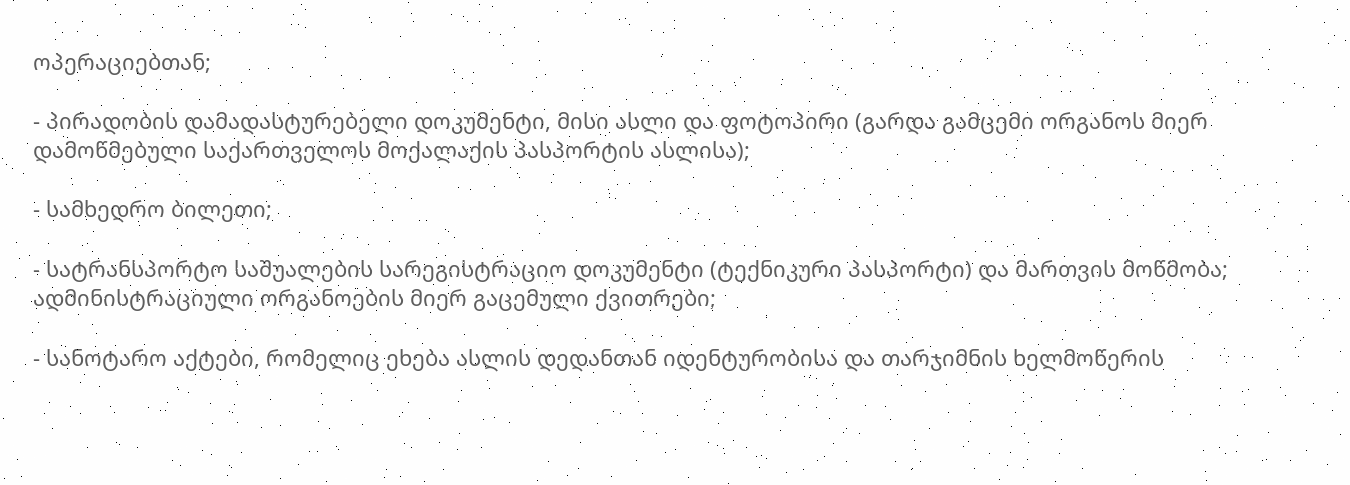ოპერაციებთან;

- პირადობის დამადასტურებელი დოკუმენტი, მისი ასლი და ფოტოპირი (გარდა გამცემი ორგანოს მიერ დამოწმებული საქართველოს მოქალაქის პასპორტის ასლისა);

- სამხედრო ბილეთი;

- სატრანსპორტო საშუალების სარეგისტრაციო დოკუმენტი (ტექნიკური პასპორტი) და მართვის მოწმობა; ადმინისტრაციული ორგანოების მიერ გაცემული ქვითრები;

- სანოტარო აქტები, რომელიც ეხება ასლის დედანთან იდენტურობისა და თარჯიმნის ხელმოწერის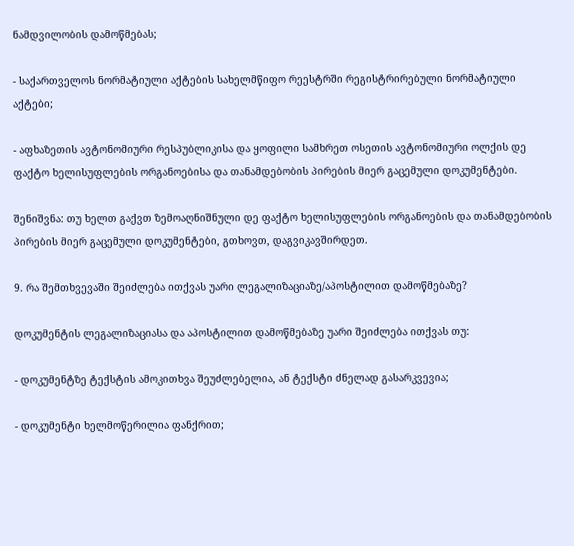ნამდვილობის დამოწმებას;

- საქართველოს ნორმატიული აქტების სახელმწიფო რეესტრში რეგისტრირებული ნორმატიული აქტები;

- აფხაზეთის ავტონომიური რესპუბლიკისა და ყოფილი სამხრეთ ოსეთის ავტონომიური ოლქის დე ფაქტო ხელისუფლების ორგანოებისა და თანამდებობის პირების მიერ გაცემული დოკუმენტები.

შენიშვნა: თუ ხელთ გაქვთ ზემოაღნიშნული დე ფაქტო ხელისუფლების ორგანოების და თანამდებობის პირების მიერ გაცემული დოკუმენტები, გთხოვთ, დაგვიკავშირდეთ.

9. რა შემთხვევაში შეიძლება ითქვას უარი ლეგალიზაციაზე/აპოსტილით დამოწმებაზე?

დოკუმენტის ლეგალიზაციასა და აპოსტილით დამოწმებაზე უარი შეიძლება ითქვას თუ:

- დოკუმენტზე ტექსტის ამოკითხვა შეუძლებელია, ან ტექსტი ძნელად გასარკვევია;

- დოკუმენტი ხელმოწერილია ფანქრით;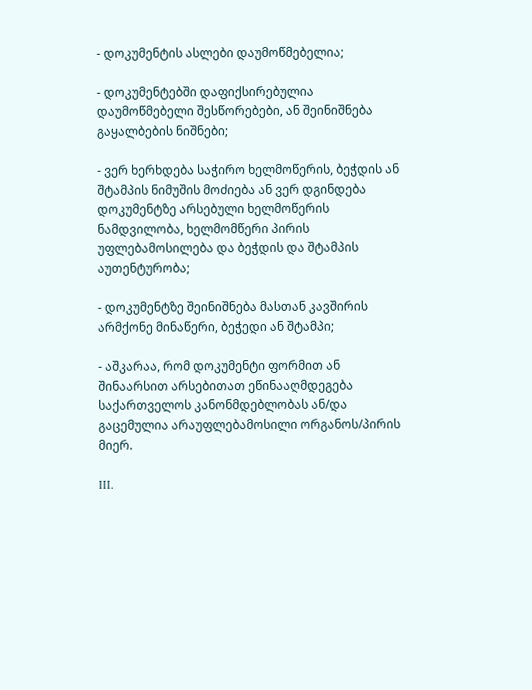- დოკუმენტის ასლები დაუმოწმებელია;

- დოკუმენტებში დაფიქსირებულია დაუმოწმებელი შესწორებები, ან შეინიშნება გაყალბების ნიშნები;

- ვერ ხერხდება საჭირო ხელმოწერის, ბეჭდის ან შტამპის ნიმუშის მოძიება ან ვერ დგინდება დოკუმენტზე არსებული ხელმოწერის ნამდვილობა, ხელმომწერი პირის უფლებამოსილება და ბეჭდის და შტამპის აუთენტურობა;

- დოკუმენტზე შეინიშნება მასთან კავშირის არმქონე მინაწერი, ბეჭედი ან შტამპი;

- აშკარაა, რომ დოკუმენტი ფორმით ან შინაარსით არსებითათ ეწინააღმდეგება საქართველოს კანონმდებლობას ან/და გაცემულია არაუფლებამოსილი ორგანოს/პირის მიერ.

III.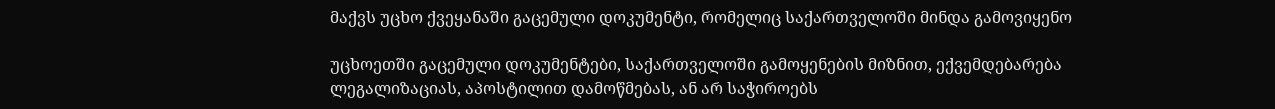მაქვს უცხო ქვეყანაში გაცემული დოკუმენტი, რომელიც საქართველოში მინდა გამოვიყენო

უცხოეთში გაცემული დოკუმენტები, საქართველოში გამოყენების მიზნით, ექვემდებარება ლეგალიზაციას, აპოსტილით დამოწმებას, ან არ საჭიროებს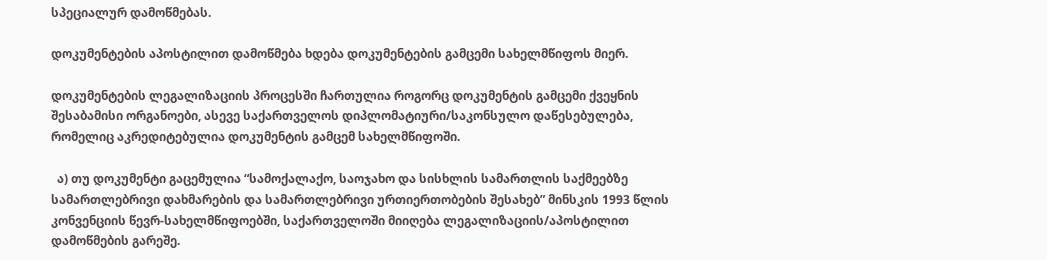სპეციალურ დამოწმებას.

დოკუმენტების აპოსტილით დამოწმება ხდება დოკუმენტების გამცემი სახელმწიფოს მიერ.

დოკუმენტების ლეგალიზაციის პროცესში ჩართულია როგორც დოკუმენტის გამცემი ქვეყნის შესაბამისი ორგანოები, ასევე საქართველოს დიპლომატიური/საკონსულო დაწესებულება, რომელიც აკრედიტებულია დოკუმენტის გამცემ სახელმწიფოში.

  ა) თუ დოკუმენტი გაცემულია “სამოქალაქო, საოჯახო და სისხლის სამართლის საქმეებზე სამართლებრივი დახმარების და სამართლებრივი ურთიერთობების შესახებ” მინსკის 1993 წლის კონვენციის წევრ-სახელმწიფოებში, საქართველოში მიიღება ლეგალიზაციის/აპოსტილით დამოწმების გარეშე.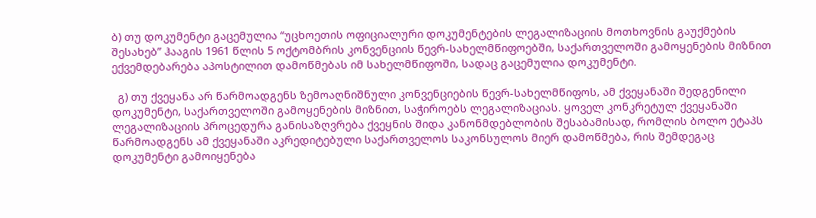ბ) თუ დოკუმენტი გაცემულია “უცხოეთის ოფიციალური დოკუმენტების ლეგალიზაციის მოთხოვნის გაუქმების შესახებ” ჰააგის 1961 წლის 5 ოქტომბრის კონვენციის წევრ-სახელმწიფოებში, საქართველოში გამოყენების მიზნით ექვემდებარება აპოსტილით დამოწმებას იმ სახელმწიფოში, სადაც გაცემულია დოკუმენტი.

  გ) თუ ქვეყანა არ წარმოადგენს ზემოაღნიშნული კონვენციების წევრ-სახელმწიფოს, ამ ქვეყანაში შედგენილი დოკუმენტი, საქართველოში გამოყენების მიზნით, საჭიროებს ლეგალიზაციას. ყოველ კონკრეტულ ქვეყანაში ლეგალიზაციის პროცედურა განისაზღვრება ქვეყნის შიდა კანონმდებლობის შესაბამისად, რომლის ბოლო ეტაპს წარმოადგენს ამ ქვეყანაში აკრედიტებული საქართველოს საკონსულოს მიერ დამოწმება, რის შემდეგაც დოკუმენტი გამოიყენება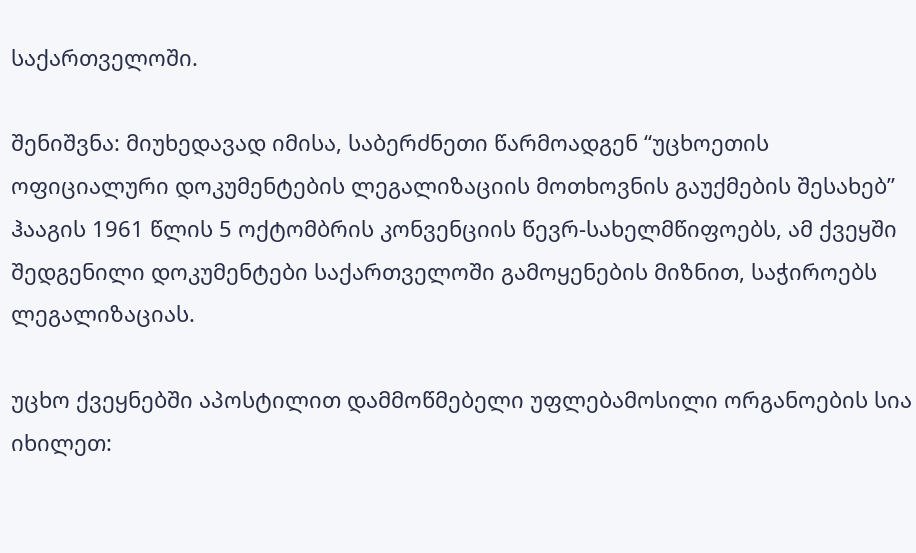საქართველოში.

შენიშვნა: მიუხედავად იმისა, საბერძნეთი წარმოადგენ “უცხოეთის ოფიციალური დოკუმენტების ლეგალიზაციის მოთხოვნის გაუქმების შესახებ” ჰააგის 1961 წლის 5 ოქტომბრის კონვენციის წევრ-სახელმწიფოებს, ამ ქვეყში შედგენილი დოკუმენტები საქართველოში გამოყენების მიზნით, საჭიროებს ლეგალიზაციას.

უცხო ქვეყნებში აპოსტილით დამმოწმებელი უფლებამოსილი ორგანოების სია იხილეთ: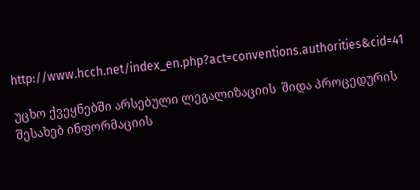http://www.hcch.net/index_en.php?act=conventions.authorities&cid=41

უცხო ქვეყნებში არსებული ლეგალიზაციის  შიდა პროცედურის შესახებ ინფორმაციის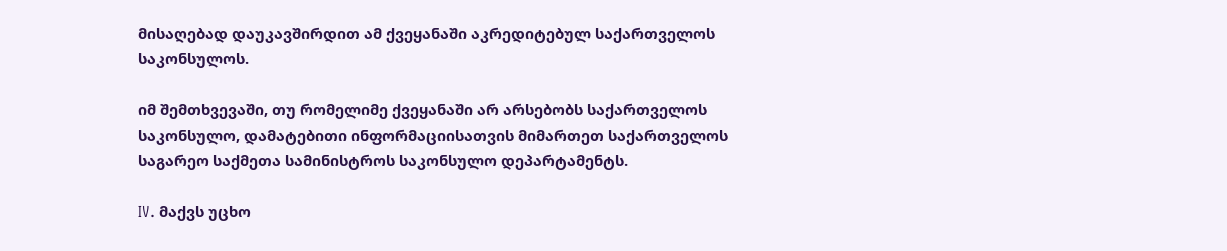მისაღებად დაუკავშირდით ამ ქვეყანაში აკრედიტებულ საქართველოს საკონსულოს.

იმ შემთხვევაში, თუ რომელიმე ქვეყანაში არ არსებობს საქართველოს საკონსულო, დამატებითი ინფორმაციისათვის მიმართეთ საქართველოს საგარეო საქმეთა სამინისტროს საკონსულო დეპარტამენტს.

IV. მაქვს უცხო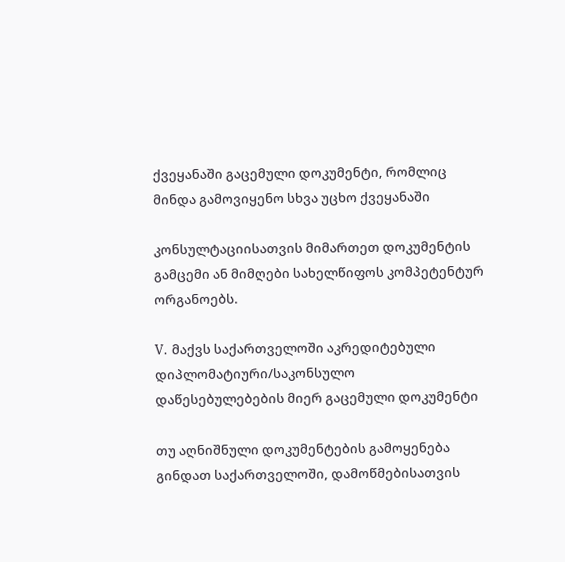ქვეყანაში გაცემული დოკუმენტი, რომლიც მინდა გამოვიყენო სხვა უცხო ქვეყანაში

კონსულტაციისათვის მიმართეთ დოკუმენტის გამცემი ან მიმღები სახელწიფოს კომპეტენტურ ორგანოებს.

V. მაქვს საქართველოში აკრედიტებული დიპლომატიური/საკონსულო დაწესებულებების მიერ გაცემული დოკუმენტი

თუ აღნიშნული დოკუმენტების გამოყენება გინდათ საქართველოში, დამოწმებისათვის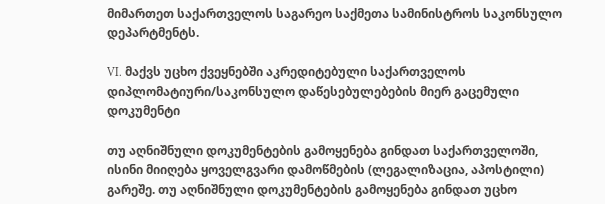მიმართეთ საქართველოს საგარეო საქმეთა სამინისტროს საკონსულო დეპარტმენტს.

VI. მაქვს უცხო ქვეყნებში აკრედიტებული საქართველოს დიპლომატიური/საკონსულო დაწესებულებების მიერ გაცემული დოკუმენტი

თუ აღნიშნული დოკუმენტების გამოყენება გინდათ საქართველოში, ისინი მიიღება ყოველგვარი დამოწმების (ლეგალიზაცია, აპოსტილი) გარეშე. თუ აღნიშნული დოკუმენტების გამოყენება გინდათ უცხო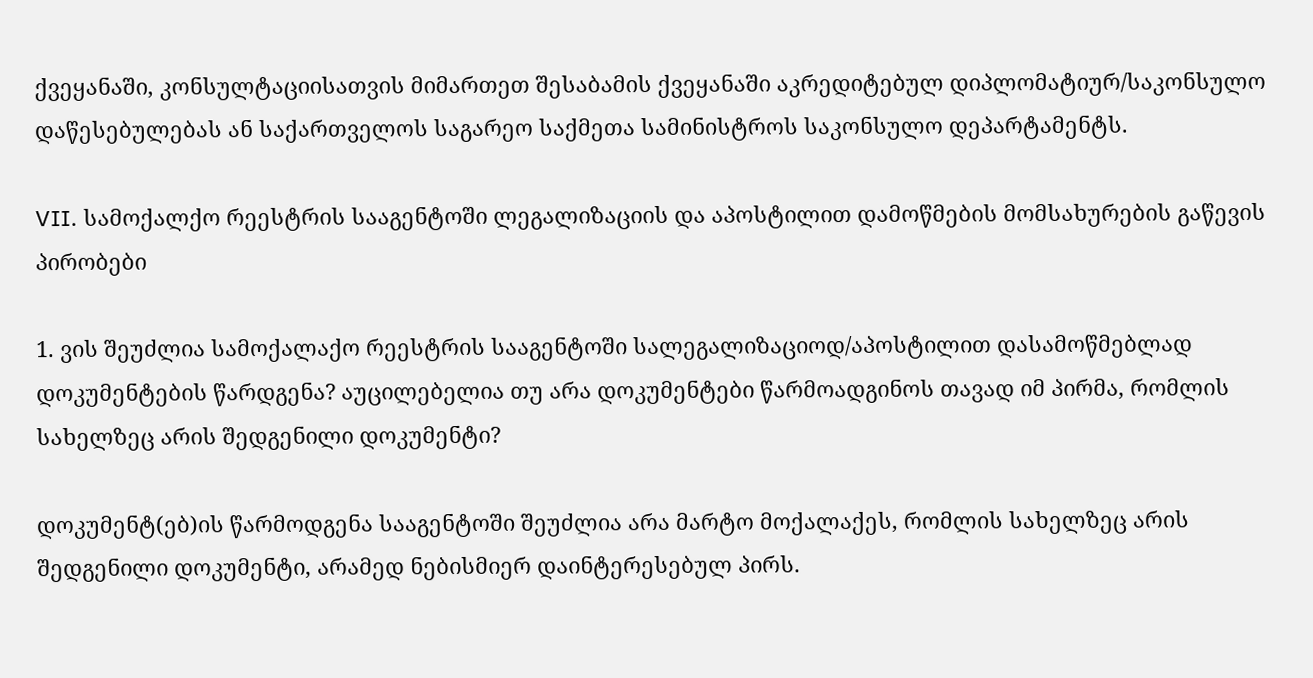ქვეყანაში, კონსულტაციისათვის მიმართეთ შესაბამის ქვეყანაში აკრედიტებულ დიპლომატიურ/საკონსულო დაწესებულებას ან საქართველოს საგარეო საქმეთა სამინისტროს საკონსულო დეპარტამენტს.

VII. სამოქალქო რეესტრის სააგენტოში ლეგალიზაციის და აპოსტილით დამოწმების მომსახურების გაწევის პირობები

1. ვის შეუძლია სამოქალაქო რეესტრის სააგენტოში სალეგალიზაციოდ/აპოსტილით დასამოწმებლად დოკუმენტების წარდგენა? აუცილებელია თუ არა დოკუმენტები წარმოადგინოს თავად იმ პირმა, რომლის სახელზეც არის შედგენილი დოკუმენტი?

დოკუმენტ(ებ)ის წარმოდგენა სააგენტოში შეუძლია არა მარტო მოქალაქეს, რომლის სახელზეც არის შედგენილი დოკუმენტი, არამედ ნებისმიერ დაინტერესებულ პირს.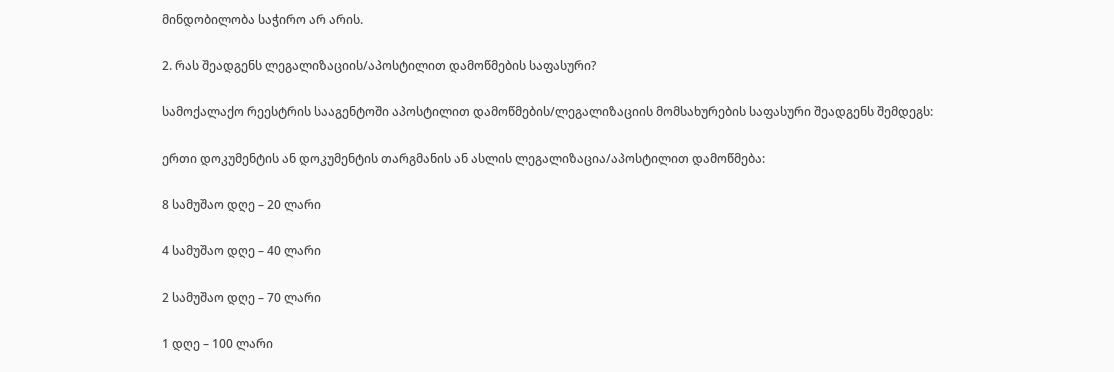მინდობილობა საჭირო არ არის.

2. რას შეადგენს ლეგალიზაციის/აპოსტილით დამოწმების საფასური?

სამოქალაქო რეესტრის სააგენტოში აპოსტილით დამოწმების/ლეგალიზაციის მომსახურების საფასური შეადგენს შემდეგს:

ერთი დოკუმენტის ან დოკუმენტის თარგმანის ან ასლის ლეგალიზაცია/აპოსტილით დამოწმება:

8 სამუშაო დღე – 20 ლარი

4 სამუშაო დღე – 40 ლარი

2 სამუშაო დღე – 70 ლარი

1 დღე – 100 ლარი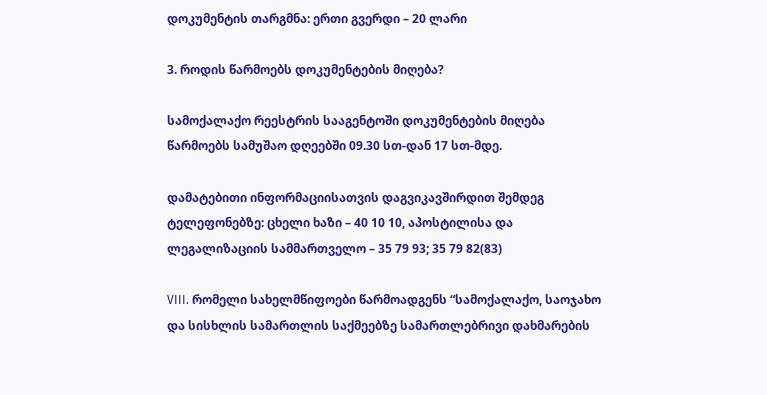დოკუმენტის თარგმნა: ერთი გვერდი – 20 ლარი

3. როდის წარმოებს დოკუმენტების მიღება?

სამოქალაქო რეესტრის სააგენტოში დოკუმენტების მიღება წარმოებს სამუშაო დღეებში 09.30 სთ-დან 17 სთ-მდე.

დამატებითი ინფორმაციისათვის დაგვიკავშირდით შემდეგ ტელეფონებზე: ცხელი ხაზი – 40 10 10, აპოსტილისა და ლეგალიზაციის სამმართველო – 35 79 93; 35 79 82(83)

VIII. რომელი სახელმწიფოები წარმოადგენს “სამოქალაქო, საოჯახო და სისხლის სამართლის საქმეებზე სამართლებრივი დახმარების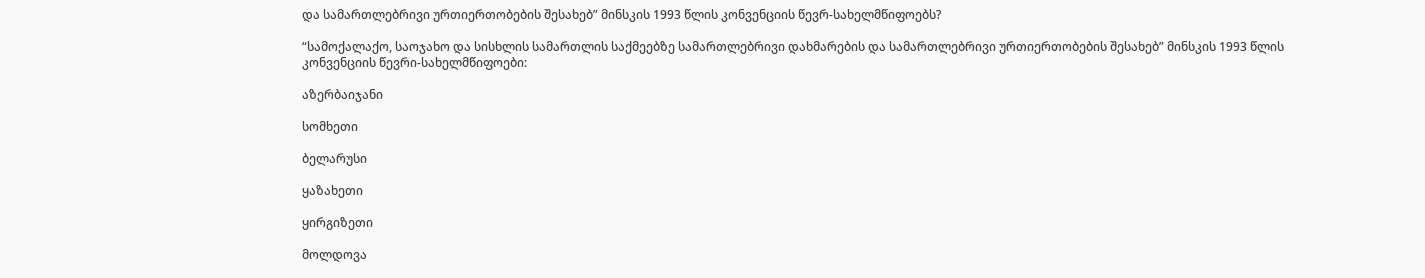და სამართლებრივი ურთიერთობების შესახებ” მინსკის 1993 წლის კონვენციის წევრ-სახელმწიფოებს?

“სამოქალაქო, საოჯახო და სისხლის სამართლის საქმეებზე სამართლებრივი დახმარების და სამართლებრივი ურთიერთობების შესახებ” მინსკის 1993 წლის კონვენციის წევრი-სახელმწიფოები:

აზერბაიჯანი

სომხეთი

ბელარუსი

ყაზახეთი

ყირგიზეთი

მოლდოვა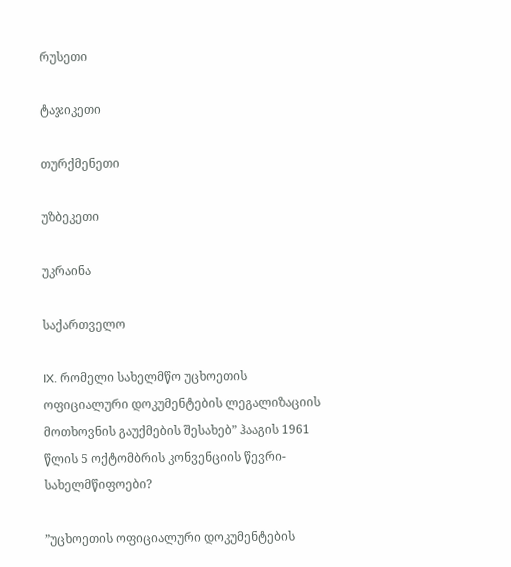რუსეთი

ტაჯიკეთი

თურქმენეთი

უზბეკეთი

უკრაინა

საქართველო

IX. რომელი სახელმწო უცხოეთის ოფიციალური დოკუმენტების ლეგალიზაციის მოთხოვნის გაუქმების შესახებ” ჰააგის 1961 წლის 5 ოქტომბრის კონვენციის წევრი-სახელმწიფოები?

”უცხოეთის ოფიციალური დოკუმენტების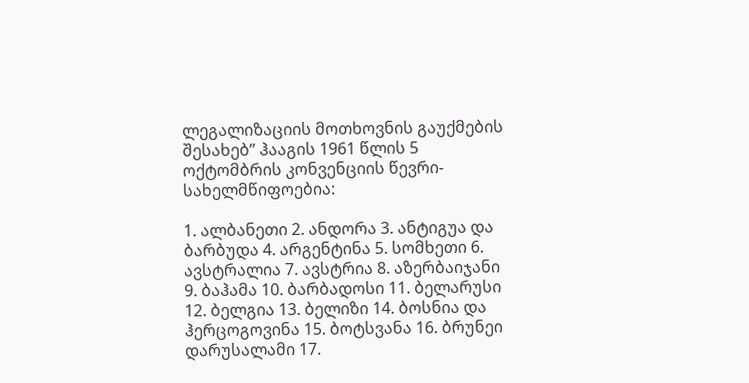ლეგალიზაციის მოთხოვნის გაუქმების შესახებ” ჰააგის 1961 წლის 5 ოქტომბრის კონვენციის წევრი-სახელმწიფოებია:

1. ალბანეთი 2. ანდორა 3. ანტიგუა და ბარბუდა 4. არგენტინა 5. სომხეთი 6. ავსტრალია 7. ავსტრია 8. აზერბაიჯანი 9. ბაჰამა 10. ბარბადოსი 11. ბელარუსი 12. ბელგია 13. ბელიზი 14. ბოსნია და ჰერცოგოვინა 15. ბოტსვანა 16. ბრუნეი დარუსალამი 17.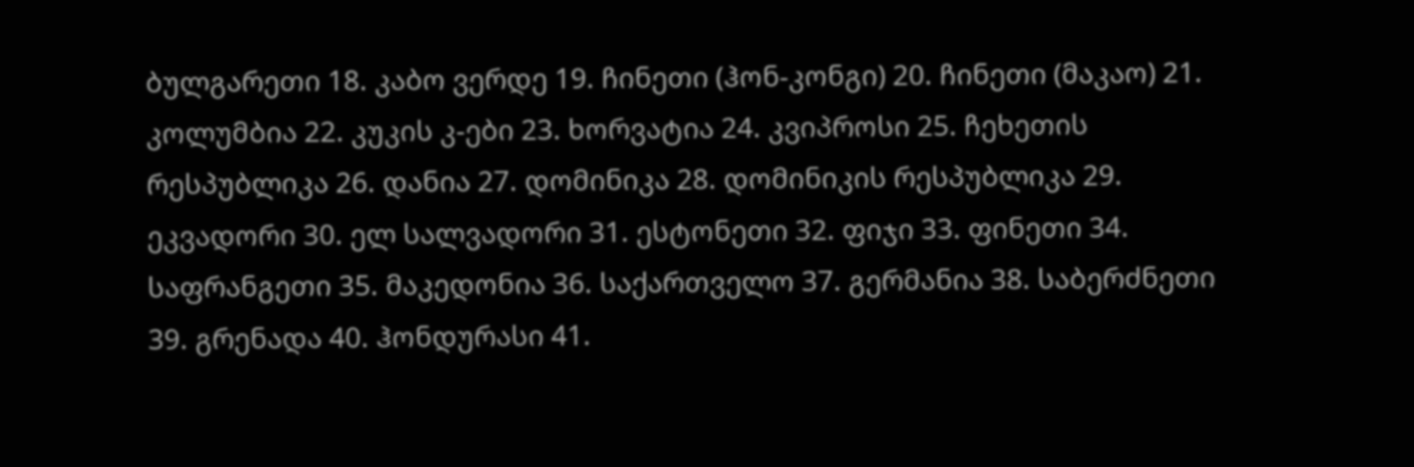ბულგარეთი 18. კაბო ვერდე 19. ჩინეთი (ჰონ-კონგი) 20. ჩინეთი (მაკაო) 21. კოლუმბია 22. კუკის კ-ები 23. ხორვატია 24. კვიპროსი 25. ჩეხეთის რესპუბლიკა 26. დანია 27. დომინიკა 28. დომინიკის რესპუბლიკა 29. ეკვადორი 30. ელ სალვადორი 31. ესტონეთი 32. ფიჯი 33. ფინეთი 34. საფრანგეთი 35. მაკედონია 36. საქართველო 37. გერმანია 38. საბერძნეთი 39. გრენადა 40. ჰონდურასი 41.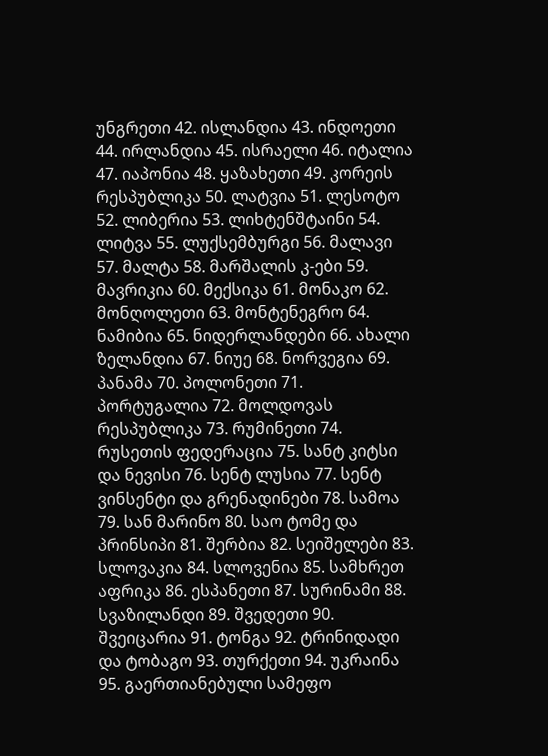უნგრეთი 42. ისლანდია 43. ინდოეთი 44. ირლანდია 45. ისრაელი 46. იტალია 47. იაპონია 48. ყაზახეთი 49. კორეის რესპუბლიკა 50. ლატვია 51. ლესოტო 52. ლიბერია 53. ლიხტენშტაინი 54. ლიტვა 55. ლუქსემბურგი 56. მალავი 57. მალტა 58. მარშალის კ-ები 59. მავრიკია 60. მექსიკა 61. მონაკო 62. მონღოლეთი 63. მონტენეგრო 64. ნამიბია 65. ნიდერლანდები 66. ახალი ზელანდია 67. ნიუე 68. ნორვეგია 69. პანამა 70. პოლონეთი 71. პორტუგალია 72. მოლდოვას რესპუბლიკა 73. რუმინეთი 74. რუსეთის ფედერაცია 75. სანტ კიტსი და ნევისი 76. სენტ ლუსია 77. სენტ ვინსენტი და გრენადინები 78. სამოა 79. სან მარინო 80. საო ტომე და პრინსიპი 81. შერბია 82. სეიშელები 83. სლოვაკია 84. სლოვენია 85. სამხრეთ აფრიკა 86. ესპანეთი 87. სურინამი 88. სვაზილანდი 89. შვედეთი 90. შვეიცარია 91. ტონგა 92. ტრინიდადი და ტობაგო 93. თურქეთი 94. უკრაინა 95. გაერთიანებული სამეფო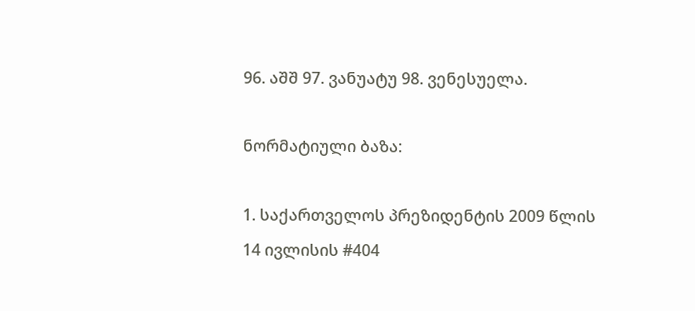96. აშშ 97. ვანუატუ 98. ვენესუელა.

ნორმატიული ბაზა:

1. საქართველოს პრეზიდენტის 2009 წლის 14 ივლისის #404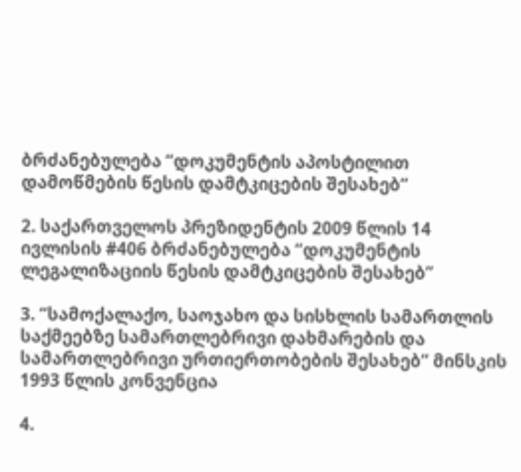ბრძანებულება “დოკუმენტის აპოსტილით დამოწმების წესის დამტკიცების შესახებ”

2. საქართველოს პრეზიდენტის 2009 წლის 14 ივლისის #406 ბრძანებულება “დოკუმენტის ლეგალიზაციის წესის დამტკიცების შესახებ”

3. “სამოქალაქო, საოჯახო და სისხლის სამართლის საქმეებზე სამართლებრივი დახმარების და სამართლებრივი ურთიერთობების შესახებ” მინსკის 1993 წლის კონვენცია

4.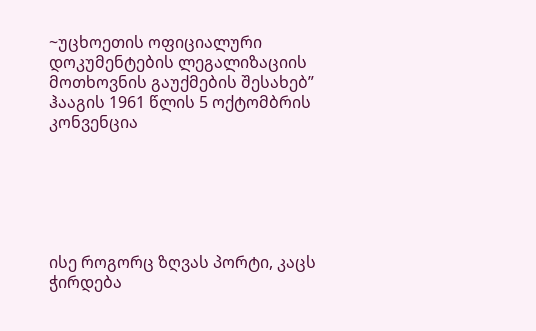~უცხოეთის ოფიციალური დოკუმენტების ლეგალიზაციის მოთხოვნის გაუქმების შესახებ” ჰააგის 1961 წლის 5 ოქტომბრის კონვენცია






ისე როგორც ზღვას პორტი, კაცს ჭირდება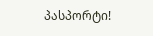პასპორტი!